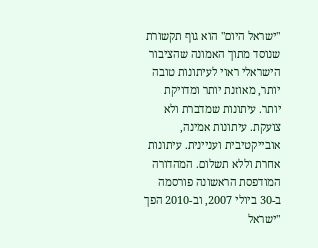"ישראל היום" הוא גוף תקשורת שנוסד מתוך האמונה שהציבור הישראלי ראוי לעיתונות טובה יותר, מאוזנת יותר ומדויקת יותר. עיתונות שמדברת ולא צועקת. עיתונות אמינה, אובייקטיבית ועניינית. עיתונות אחרת וללא תשלום. המהדורה המודפסת הראשונה פורסמה ב-30 ביולי 2007, וב-2010 הפך "ישראל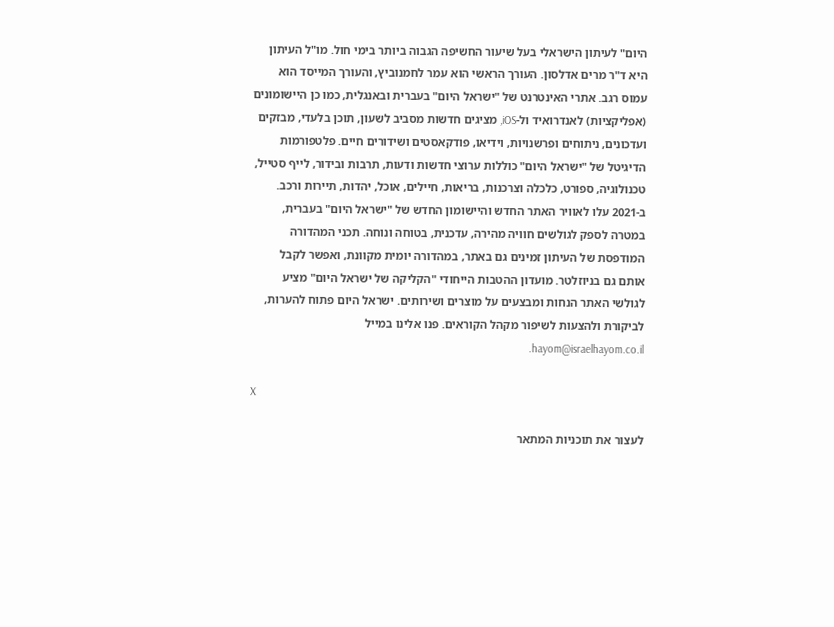היום" לעיתון הישראלי בעל שיעור החשיפה הגבוה ביותר בימי חול. מו"ל העיתון היא ד"ר מרים אדלסון. העורך הראשי הוא עמר לחמנוביץ, והעורך המייסד הוא עמוס רגב. אתרי האינטרנט של "ישראל היום" בעברית ובאנגלית, כמו כן היישומונים (אפליקציות) לאנדרואיד ול-iOS, מציגים חדשות מסביב לשעון, תוכן בלעדי, מבזקים ועדכונים, ניתוחים ופרשנויות, וידיאו, פודקאסטים ושידורים חיים. פלטפורמות הדיגיטל של "ישראל היום" כוללות ערוצי חדשות ודעות, תרבות ובידור, לייף סטייל, טכנולוגיה, ספורט, כלכלה וצרכנות, בריאות, חיילים, אוכל, יהדות, תיירות ורכב. ב-2021 עלו לאוויר האתר החדש והיישומון החדש של "ישראל היום" בעברית, במטרה לספק לגולשים חוויה מהירה, עדכנית, בטוחה ונוחה. תכני המהדורה המודפסת של העיתון זמינים גם באתר, במהדורה יומית מקוונת, ואפשר לקבל אותם גם בניוזלטר. מועדון ההטבות הייחודי "הקליקה של ישראל היום" מציע לגולשי האתר הנחות ומבצעים על מוצרים ושירותים. ישראל היום פתוח להערות, לביקורת ולהצעות לשיפור מקהל הקוראים. פנו אלינו במייל hayom@israelhayom.co.il.

X

לעצור את תוכניות המתאר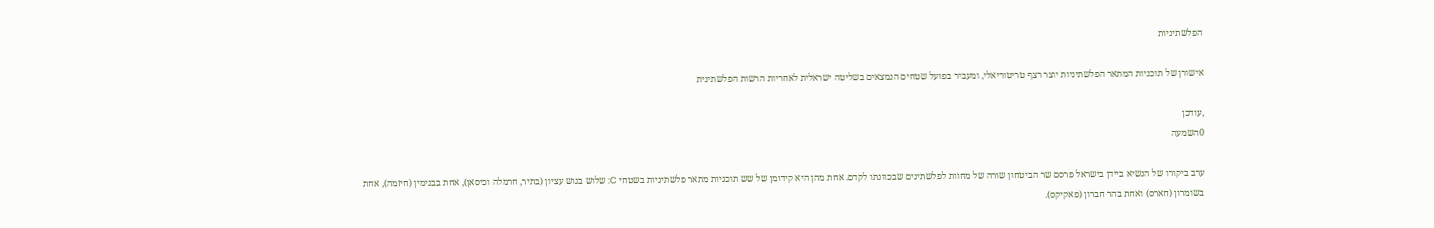הפלשתיניות

אישורן של תוכניות המתאר הפלשתיניות יוצר רצף טריטוריאלי, ומעביר בפועל שטחים הנמצאים בשליטה ישראלית לאחריות הרשות הפלשתינית

,עודכן
0השמעה

ערב ביקורו של הנשיא ביידן בישראל פרסם שר הביטחון שורה של מחוות לפלשתינים שבכוונתו לקדם. אחת מהן היא קידומן של שש תוכניות מתאר פלשתיניות בשטחי C: שלוש בגוש עציון (בתיר, חרמלה וכיסאן), אחת בבנימין (חיזמה), אחת בשומרון (חארס) ואחת בהר חברון (פאקיקס).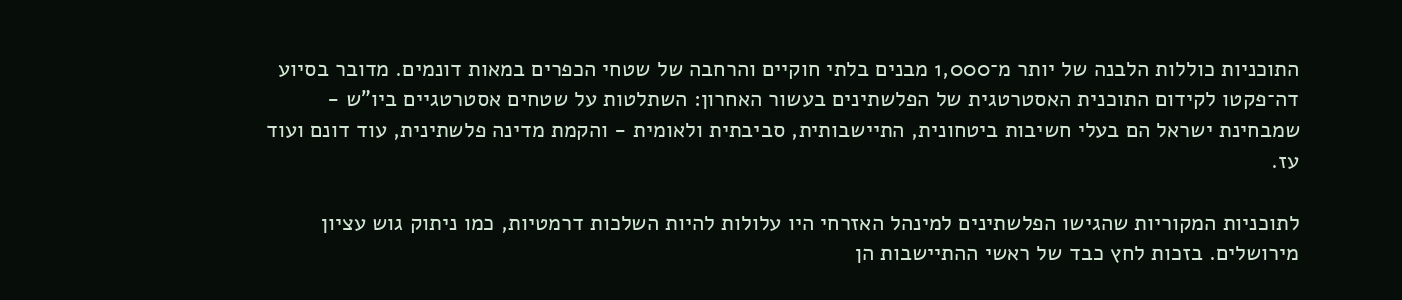התוכניות כוללות הלבנה של יותר מ־1,000 מבנים בלתי חוקיים והרחבה של שטחי הכפרים במאות דונמים. מדובר בסיוע דה־פקטו לקידום התוכנית האסטרטגית של הפלשתינים בעשור האחרון: השתלטות על שטחים אסטרטגיים ביו"ש - שמבחינת ישראל הם בעלי חשיבות ביטחונית, התיישבותית, סביבתית ולאומית - והקמת מדינה פלשתינית, עוד דונם ועוד עז.

לתוכניות המקוריות שהגישו הפלשתינים למינהל האזרחי היו עלולות להיות השלכות דרמטיות, כמו ניתוק גוש עציון מירושלים. בזכות לחץ כבד של ראשי ההתיישבות הן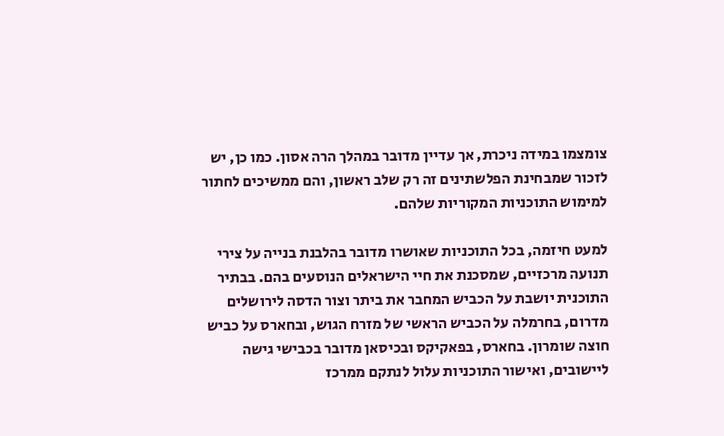צומצמו במידה ניכרת, אך עדיין מדובר במהלך הרה אסון. כמו כן, יש לזכור שמבחינת הפלשתינים זה רק שלב ראשון, והם ממשיכים לחתור למימוש התוכניות המקוריות שלהם.

למעט חיזמה, בכל התוכניות שאושרו מדובר בהלבנת בנייה על צירי תנועה מרכזיים, שמסכנת את חיי הישראלים הנוסעים בהם. בבתיר התוכנית יושבת על הכביש המחבר את ביתר וצור הדסה לירושלים מדרום, בחרמלה על הכביש הראשי של מזרח הגוש, ובחארס על כביש חוצה שומרון. בחארס, בפאקיקס ובכיסאן מדובר בכבישי גישה ליישובים, ואישור התוכניות עלול לנתקם ממרכז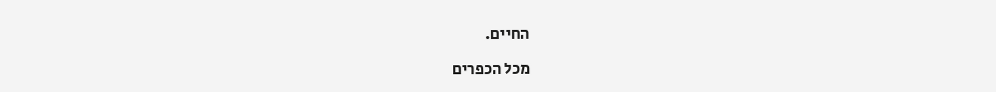החיים.

מכל הכפרים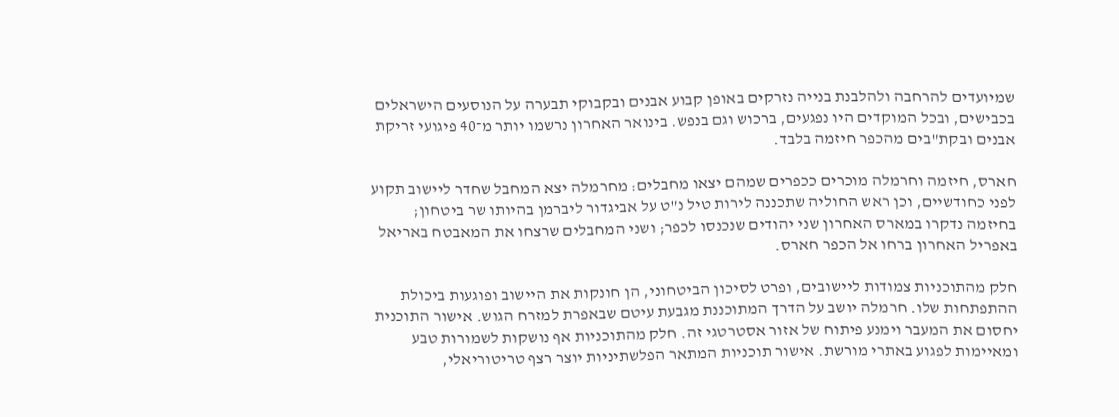שמיועדים להרחבה ולהלבנת בנייה נזרקים באופן קבוע אבנים ובקבוקי תבערה על הנוסעים הישראלים בכבישים, ובכל המוקדים היו נפגעים, ברכוש וגם בנפש. בינואר האחרון נרשמו יותר מ־40 פיגועי זריקת אבנים ובקת"בים מהכפר חיזמה בלבד.

חארס, חיזמה וחרמלה מוכרים ככפרים שמהם יצאו מחבלים: מחרמלה יצא המחבל שחדר ליישוב תקוע לפני כחודשיים, וכן ראש החוליה שתכננה לירות טיל נ"ט על אביגדור ליברמן בהיותו שר ביטחון; בחיזמה נדקרו במארס האחרון שני יהודים שנכנסו לכפר; ושני המחבלים שרצחו את המאבטח באריאל באפריל האחרון ברחו אל הכפר חארס.

חלק מהתוכניות צמודות ליישובים, ופרט לסיכון הביטחוני, הן חונקות את היישוב ופוגעות ביכולת ההתפתחות שלו. חרמלה יושב על הדרך המתוכננת מגבעת עיטם שבאפרת למזרח הגוש. אישור התוכנית יחסום את המעבר וימנע פיתוח של אזור אסטרטגי זה. חלק מהתוכניות אף נושקות לשמורות טבע ומאיימות לפגוע באתרי מורשת. אישור תוכניות המתאר הפלשתיניות יוצר רצף טריטוריאלי,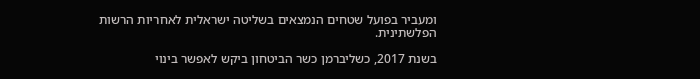ומעביר בפועל שטחים הנמצאים בשליטה ישראלית לאחריות הרשות הפלשתינית.

בשנת 2017, כשליברמן כשר הביטחון ביקש לאפשר בינוי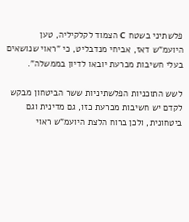פלשתיני בשטח C הצמוד לקלקיליה, טען היועמ"ש דאז, אביחי מנדבליט, כי "ראוי שנושאים בעלי חשיבות מכרעת יובאו לדיון בממשלה".

לשש התוכניות הפלשתיניות ששר הביטחון מבקש לקדם יש חשיבות מכרעת כזו, גם מדינית וגם ביטחונית, ולכן ברוח הלצת היועמ"ש ראוי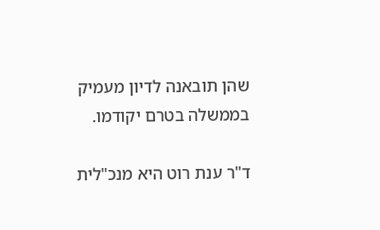שהן תובאנה לדיון מעמיק בממשלה בטרם יקודמו.

ד"ר ענת רוט היא מנכ"לית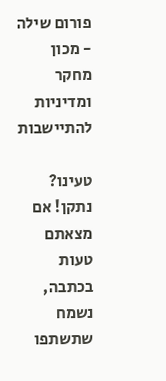פורום שילה - מכון מחקר ומדיניות להתיישבות

טעינו? נתקן! אם מצאתם טעות בכתבה, נשמח שתשתפו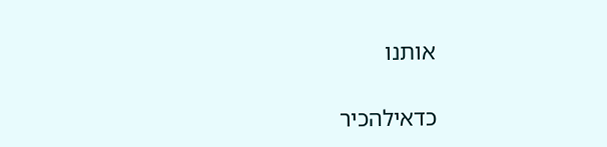אותנו

כדאילהכיר